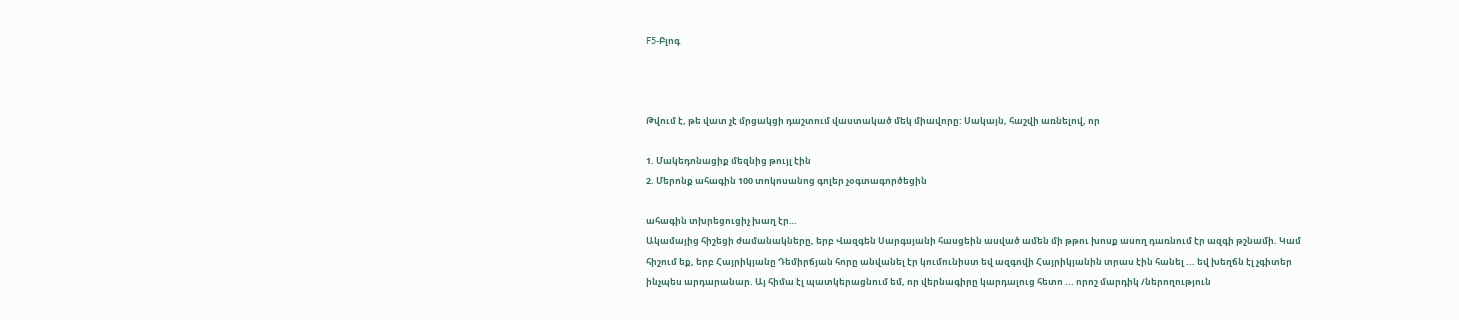F5-Բլոգ



Թվում է, թե վատ չէ մրցակցի դաշտում վաստակած մեկ միավորը: Սակայն, հաշվի առնելով, որ

1. Մակեդոնացիք մեզնից թույլ էին
2. Մերոնք ահագին 100 տոկոսանոց գոլեր չօգտագործեցին

ահագին տխրեցուցիչ խաղ էր…
Ակամայից հիշեցի ժամանակները, երբ Վազգեն Սարգսյանի հասցեին ասված ամեն մի թթու խոսք ասող դառնում էր ազգի թշնամի. Կամ հիշում եք, երբ Հայրիկյանը Դեմիրճյան հորը անվանել էր կումունիստ եվ ազգովի Հայրիկյանին տրաս էին հանել ... եվ խեղճն էլ չգիտեր ինչպես արդարանար. Այ հիմա էլ պատկերացնում եմ, որ վերնագիրը կարդալուց հետո ... որոշ մարդիկ /ներողություն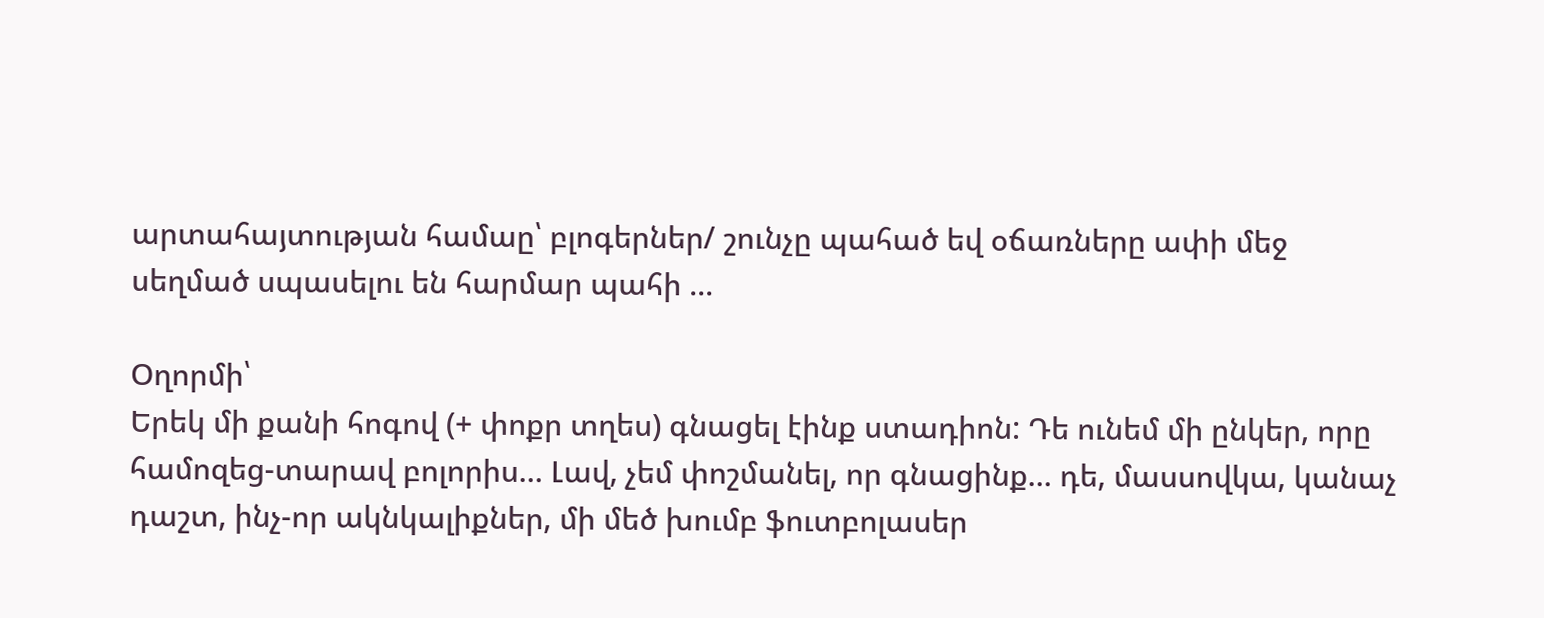արտահայտության համաը՝ բլոգերներ/ շունչը պահած եվ օճառները ափի մեջ սեղմած սպասելու են հարմար պահի ...

Օղորմի՝
Երեկ մի քանի հոգով (+ փոքր տղես) գնացել էինք ստադիոն: Դե ունեմ մի ընկեր, որը համոզեց-տարավ բոլորիս… Լավ, չեմ փոշմանել, որ գնացինք… դե, մասսովկա, կանաչ դաշտ, ինչ-որ ակնկալիքներ, մի մեծ խումբ ֆուտբոլասեր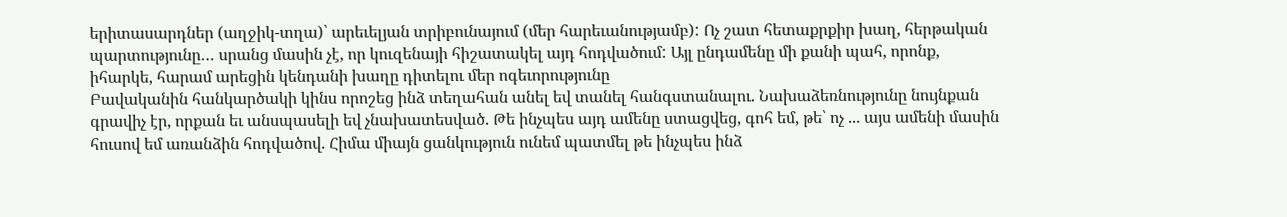երիտասարդներ (աղջիկ-տղա)՝ արեւելյան տրիբունայում (մեր հարեւանությամբ): Ոչ շատ հետաքրքիր խաղ, հերթական պարտությունը… սրանց մասին չէ, որ կուզենայի հիշատակել այդ հոդվածում: Այլ ընդամենը մի քանի պահ, որոնք, իհարկե, հարամ արեցին կենդանի խաղը դիտելու մեր ոգեւորությունը
Բավականին հանկարծակի կինս որոշեց ինձ տեղահան անել եվ տանել հանգստանալու. Նախաձեռնությունը նույնքան գրավիչ էր, որքան եւ անսպասելի եվ չնախատեսված. Թե ինչպես այդ ամենը ստացվեց, գոհ եմ, թե՝ ոչ ... այս ամենի մասին հուսով եմ առանձին հոդվածով. Հիմա միայն ցանկություն ունեմ պատմել թե ինչպես ինձ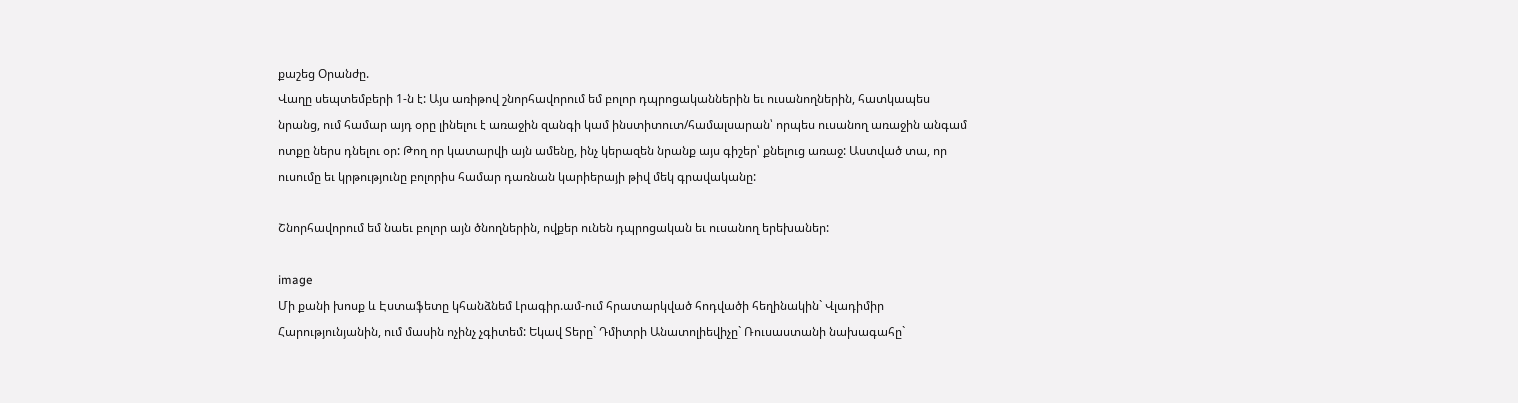քաշեց Օրանժը.
Վաղը սեպտեմբերի 1-ն է: Այս առիթով շնորհավորում եմ բոլոր դպրոցականներին եւ ուսանողներին, հատկապես նրանց, ում համար այդ օրը լինելու է առաջին զանգի կամ ինստիտուտ/համալսարան՝ որպես ուսանող առաջին անգամ ոտքը ներս դնելու օր: Թող որ կատարվի այն ամենը, ինչ կերազեն նրանք այս գիշեր՝ քնելուց առաջ: Աստված տա, որ ուսումը եւ կրթությունը բոլորիս համար դառնան կարիերայի թիվ մեկ գրավականը:

Շնորհավորում եմ նաեւ բոլոր այն ծնողներին, ովքեր ունեն դպրոցական եւ ուսանող երեխաներ:

image
Մի քանի խոսք և Էստաֆետը կհանձնեմ Լրագիր.ամ-ում հրատարկված հոդվածի հեղինակին` Վլադիմիր Հարությունյանին, ում մասին ոչինչ չգիտեմ: Եկավ Տերը` Դմիտրի Անատոլիեվիչը` Ռուսաստանի նախագահը`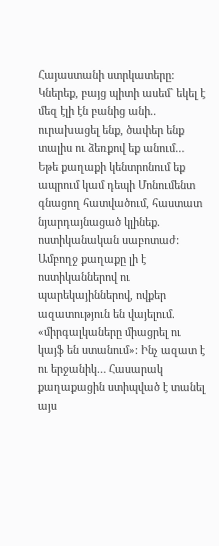Հայաստանի ստրկատերը: Կներեք, բայց պիտի ասեմ` եկել է մեզ էլի էն բանից անի.. ուրախացել ենք, ծափեր ենք տալիս ու ձեռքով եք անում… Եթե քաղաքի կենտրոնում եք ապրում կամ դեպի Մոնումենտ գնացող հատվածում, հաստատ նյարդայնացած կլինեք. ոստիկանական սաբոտաժ: Ամբողջ քաղաքը լի է ոստիկաններով ու պարեկայիններով, ովքեր ազատություն են վայելում. «միրգալկաները միացրել ու կայֆ են ստանում»: Ինչ ազատ է ու երջանիկ… Հասարակ քաղաքացին ստիպված է տանել այս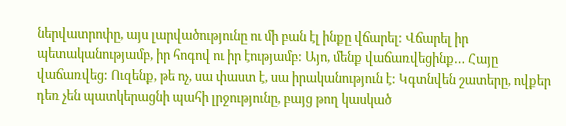ներվատրոփը, այս լարվածությունը ու մի բան էլ ինքը վճարել: Վճարել իր պետականությամբ, իր հոգով ու իր էությամբ: Այո, մենք վաճառվեցինք… Հայը վաճառվեց: Ուզենք, թե ոչ, սա փաստ է, սա իրականություն է: Կգտնվեն շատերը, ովքեր դեռ չեն պատկերացնի պահի լրջությունը, բայց թող կասկած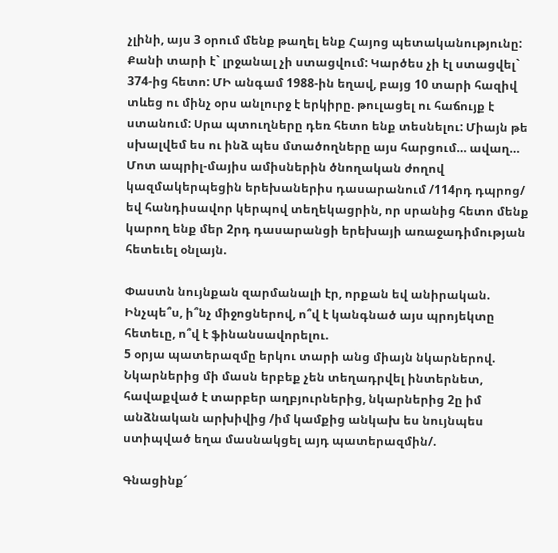չլինի, այս 3 օրում մենք թաղել ենք Հայոց պետականությունը: Քանի տարի է` լրջանալ չի ստացվում: Կարծես չի էլ ստացվել` 374-ից հետո: ՄԻ անգամ 1988-ին եղավ, բայց 10 տարի հազիվ տևեց ու մինչ օրս անլուրջ է երկիրը. թուլացել ու հաճույք է ստանում: Սրա պտուղները դեռ հետո ենք տեսնելու: Միայն թե սխալվեմ ես ու ինձ պես մտածողները այս հարցում… ավաղ…
Մոտ ապրիլ-մայիս ամիսներին ծնողական ժողով կազմակերպեցին երեխաներիս դասարանում /114րդ դպրոց/ եվ հանդիսավոր կերպով տեղեկացրին, որ սրանից հետո մենք կարող ենք մեր 2րդ դասարանցի երեխայի առաջադիմության հետեւել օնլայն.

Փաստն նույնքան զարմանալի էր, որքան եվ անիրական. Ինչպե՞ս, ի՞նչ միջոցներով, ո՞վ է կանգնած այս պրոյեկտը հետեւը, ո՞վ է ֆինանսավորելու.
5 օրյա պատերազմը երկու տարի անց միայն նկարներով. Նկարներից մի մասն երբեք չեն տեղադրվել ինտերնետ, հավաքված է տարբեր աղբյուրներից, նկարներից 2ը իմ անձնական արխիվից /իմ կամքից անկախ ես նույնպես ստիպված եղա մասնակցել այդ պատերազմին/.

Գնացինք՜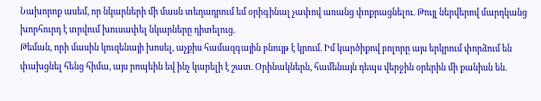Նախորոք ասեմ, որ նկարների մի մասն տեղադրում եմ օրիգինալ չափով առանց փոքրացնելու. Թույլ ներվերով մարդկանց խորհուրդ է տրվում խուսափել նկարները դիտելուց.
Թեման, որի մասին կուզենայի խոսել, աչքիս համազգային բնույթ է կրում. Իմ կարծիքով բոլորը այս երկրում փորձում են փախցնել հենց հիմա, այս րոպեին եվ ինչ կարելի է շատ. Օրինակներն, համենայն դեպս վերջին օրերին մի քանիսն են.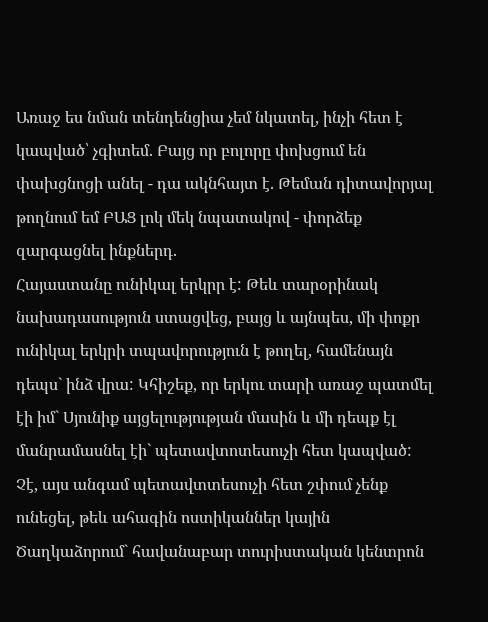Առաջ ես նման տենդենցիա չեմ նկատել, ինչի հետ է կապված՝ չգիտեմ. Բայց որ բոլորը փոխցում են փախցնոցի անել - դա ակնհայտ է. Թեման դիտավորյալ թողնում եմ ԲԱՑ լոկ մեկ նպատակով - փորձեք զարգացնել ինքներդ.
Հայաստանը ունիկալ երկրր է: Թեև տարօրինակ նախադասություն ստացվեց, բայց և այնպես, մի փոքր ունիկալ երկրի տպավորություն է թողել, համենայն դեպս` ինձ վրա: Կհիշեք, որ երկու տարի առաջ պատմել էի իմ` Սյունիք այցելությության մասին և մի դեպք էլ մանրամասնել էի` պետավտոտեսուչի հետ կապված: Չէ, այս անգամ պետավտտեսուչի հետ շփում չենք ունեցել, թեև ահագին ոստիկաններ կային Ծաղկաձորում` հավանաբար տուրիստական կենտրոն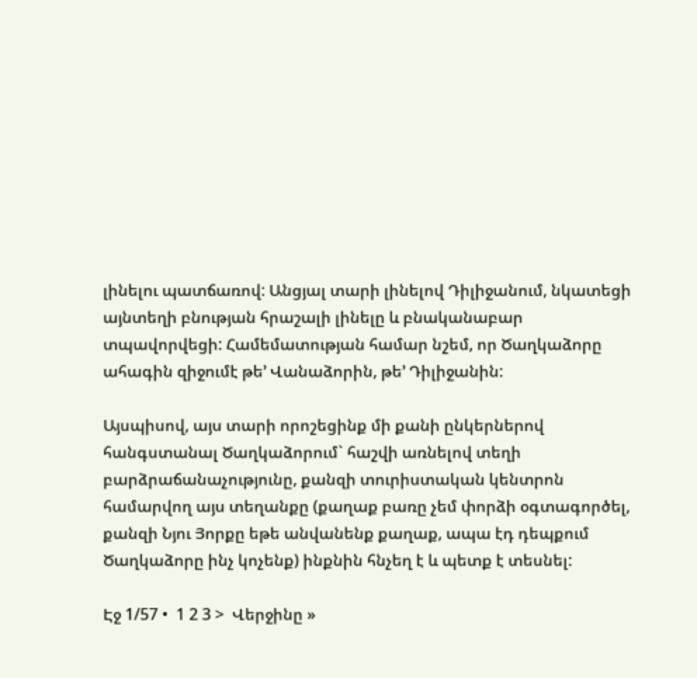լինելու պատճառով: Անցյալ տարի լինելով Դիլիջանում, նկատեցի այնտեղի բնության հրաշալի լինելը և բնականաբար տպավորվեցի: Համեմատության համար նշեմ, որ Ծաղկաձորը ահագին զիջումէ թե’ Վանաձորին, թե’ Դիլիջանին:

Այսպիսով, այս տարի որոշեցինք մի քանի ընկերներով հանգստանալ Ծաղկաձորում` հաշվի առնելով տեղի բարձրաճանաչությունը, քանզի տուրիստական կենտրոն համարվող այս տեղանքը (քաղաք բառը չեմ փորձի օգտագործել, քանզի Նյու Յորքը եթե անվանենք քաղաք, ապա էդ դեպքում Ծաղկաձորը ինչ կոչենք) ինքնին հնչեղ է և պետք է տեսնել:

Էջ 1/57 •  1 2 3 >  Վերջինը »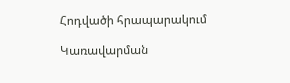Հոդվածի հրապարակում

Կառավարման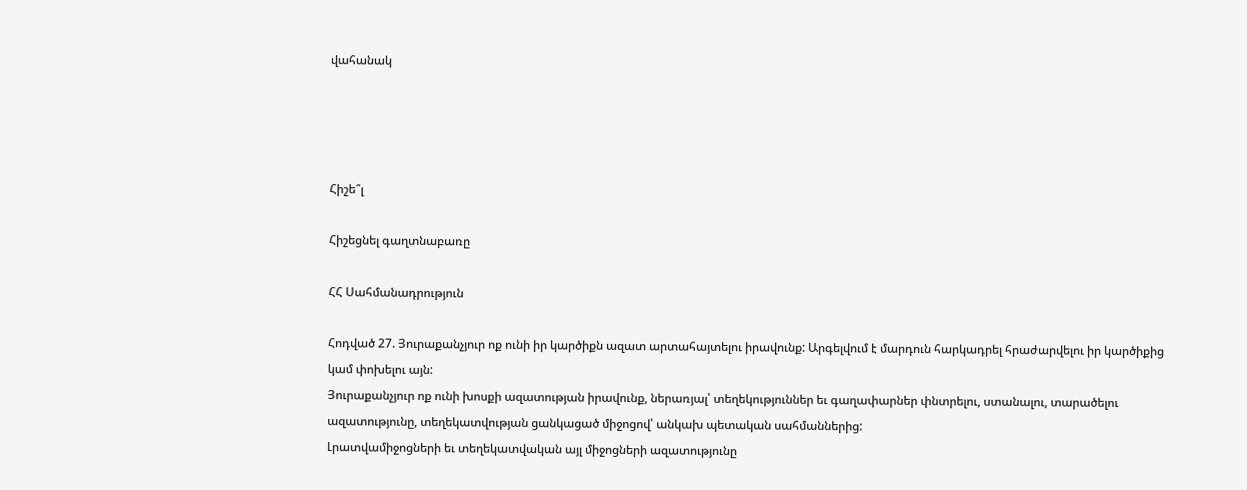վահանակ




Հիշե՞լ

Հիշեցնել գաղտնաբառը

ՀՀ Սահմանադրություն

Հոդված 27. Յուրաքանչյուր ոք ունի իր կարծիքն ազատ արտահայտելու իրավունք: Արգելվում է մարդուն հարկադրել հրաժարվելու իր կարծիքից կամ փոխելու այն:
Յուրաքանչյուր ոք ունի խոսքի ազատության իրավունք, ներառյալ՝ տեղեկություններ եւ գաղափարներ փնտրելու, ստանալու, տարածելու ազատությունը, տեղեկատվության ցանկացած միջոցով՝ անկախ պետական սահմաններից:
Լրատվամիջոցների եւ տեղեկատվական այլ միջոցների ազատությունը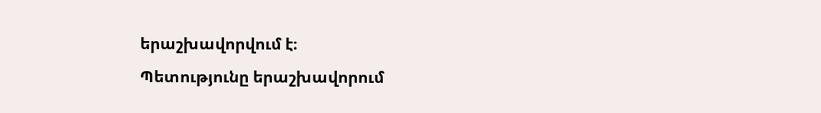երաշխավորվում է։
Պետությունը երաշխավորում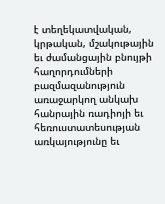է տեղեկատվական, կրթական, մշակութային եւ ժամանցային բնույթի հաղորդումների բազմազանություն առաջարկող անկախ հանրային ռադիոյի եւ հեռուստատեսության առկայությունը եւ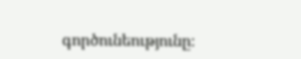գործունեությունը։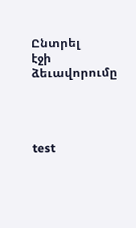Ընտրել
էջի ձեւավորումը




test